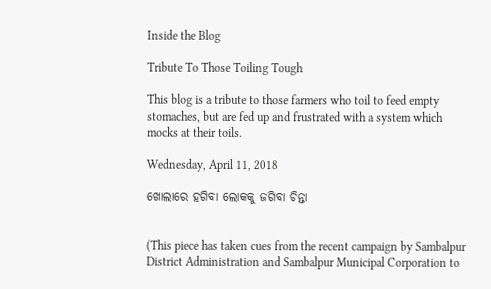Inside the Blog

Tribute To Those Toiling Tough

This blog is a tribute to those farmers who toil to feed empty stomaches, but are fed up and frustrated with a system which mocks at their toils.

Wednesday, April 11, 2018

ଖୋଲାରେ ହଗିବା ଲୋକକୁ ଜଗିବା ଚିନ୍ତା


(This piece has taken cues from the recent campaign by Sambalpur District Administration and Sambalpur Municipal Corporation to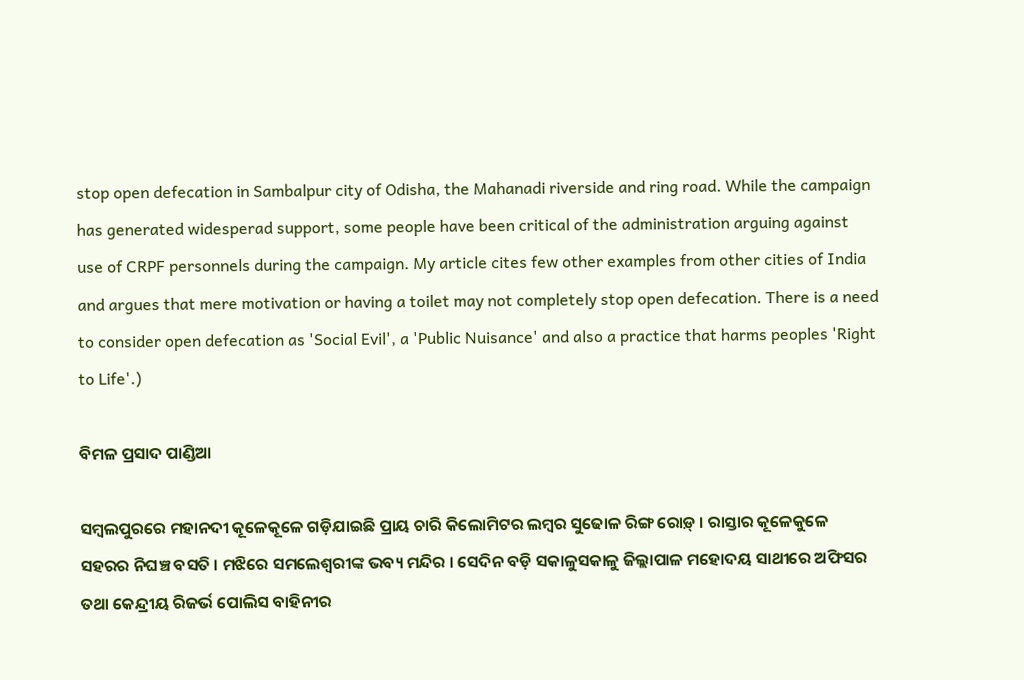stop open defecation in Sambalpur city of Odisha, the Mahanadi riverside and ring road. While the campaign has generated widesperad support, some people have been critical of the administration arguing against use of CRPF personnels during the campaign. My article cites few other examples from other cities of India and argues that mere motivation or having a toilet may not completely stop open defecation. There is a need to consider open defecation as 'Social Evil', a 'Public Nuisance' and also a practice that harms peoples 'Right to Life'.)

ବିମଳ ପ୍ରସାଦ ପାଣ୍ଡିଆ

ସମ୍ବଲପୁରରେ ମହାନଦୀ କୂଳେକୂଳେ ଗଡ଼ିଯାଇଛି ପ୍ରାୟ ଚାରି କିଲୋମିଟର ଲମ୍ବର ସୁଢୋଳ ରିଙ୍ଗ ରୋଡ଼୍ । ରାସ୍ତାର କୂଳେକୁଳେ ସହରର ନିଘଞ୍ଚ ବସତି । ମଝିରେ ସମଲେଶ୍ୱରୀଙ୍କ ଭବ୍ୟ ମନ୍ଦିର । ସେଦିନ ବଡ଼ି ସକାଳୁସକାଳୁ ଜିଲ୍ଲାପାଳ ମହୋଦୟ ସାଥୀରେ ଅଫିସର ତଥା କେନ୍ଦ୍ରୀୟ ରିଜର୍ଭ ପୋଲିସ ବାହିନୀର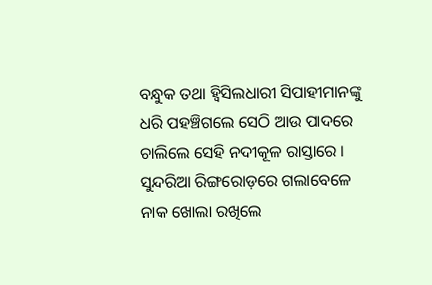ବନ୍ଧୁକ ତଥା ହ୍ୱିସିଲଧାରୀ ସିପାହୀମାନଙ୍କୁ ଧରି ପହଞ୍ଚିଗଲେ ସେଠି ଆଉ ପାଦରେ ଚାଲିଲେ ସେହି ନଦୀକୂଳ ରାସ୍ତାରେ । ସୁନ୍ଦରିଆ ରିଙ୍ଗରୋଡ଼ରେ ଗଲାବେଳେ ନାକ ଖୋଲା ରଖିଲେ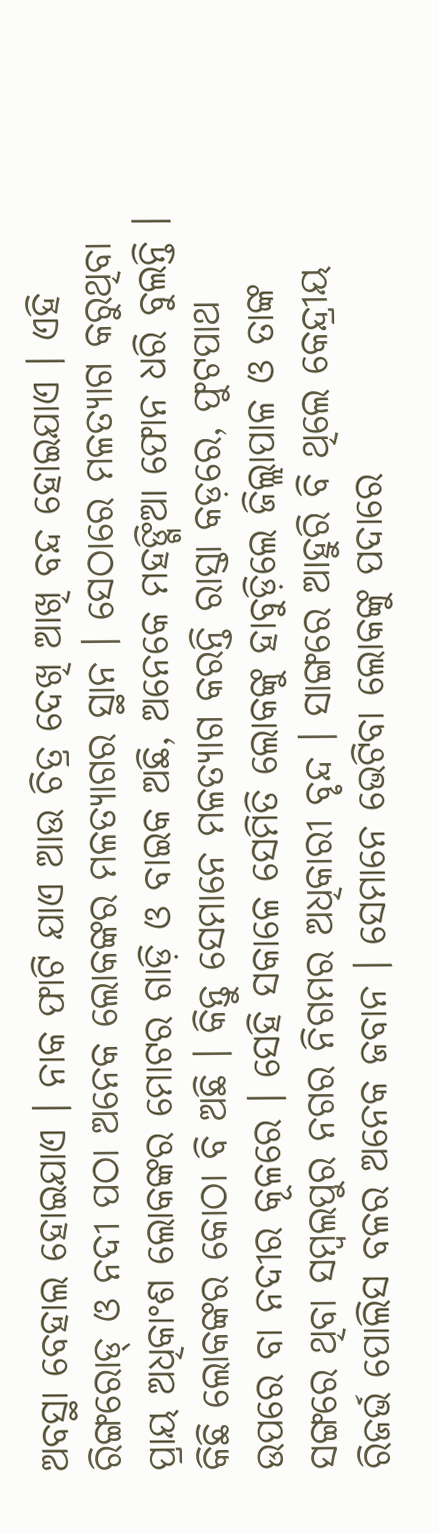ଅବସ୍ଥା ବେହାଲ ହୋଇଯାଏ । ନାକ ଫାଟି ଯାଏ ଆଉ ଚିତ୍ର ଦେଖି ଆଖି ବନ୍ଦ ହୋଇଯାଏ । ଏହି ରିଙ୍ଗରୋଡ୍ ଓ ନଦୀ ପଠା ଅନେକ ଲୋକଙ୍କର ମଳତ୍ୟାଗର ସ୍ଥାନ । ସେଠାରେ ମଳତ୍ୟାଗ କରୁଥିବା ପ୍ରାୟ ଅଧିକାଂଶ ଲୋକଙ୍କର ମୋଟର ଗାଡ଼ି ଓ ବାଇକ ଅଛି, ଅନେକେ ମହଙ୍ଗିଆ ଫୋନ ଧରି ବୁଲନ୍ତି । କିଛି ଲୋକଙ୍କର କୋଠା ବି ଅଛି । କିନ୍ତୁ ସେମାନେ ମଳତ୍ୟାଗ କରନ୍ତି ରାସ୍ତା କଡ଼ରେ, ଫୁଟପାଥ ଉପରେ ବା ନଦୀର କୂଳରେ । ସେହି ସକାଳେ ସେମିତି ଲୋକଙ୍କୁ ହାବୁଡ଼ିଲେ ଜିଲ୍ଲାପାଳ ଓ ତାଙ୍କ ସଙ୍ଗରେ ଥିବା ସମ୍ବଲପୁର ନଗର ନିଗମର ଅଧିକାରୀ ବୃନ୍ଦ । ସାଙ୍ଗରେ ଆହୁରି ବି ଥିଲେ କେନ୍ଦ୍ରୀୟ ରିଜର୍ଭ ପୋଲିସ ବଳର ଅନେକ ଜବାନ । ସେମାନେ ଭେଟିବା ଲୋକଙ୍କୁ ପଦାରେ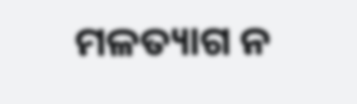ମଳତ୍ୟାଗ ନ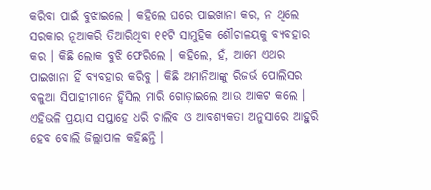କରିବା ପାଇଁ ବୁଝାଇଲେ । କହିଲେ ଘରେ ପାଇଖାନା କର, ନ ଥିଲେ ସରକାର ନୂଆକରି ତିଆରିଥିବା ୧୧ଟି ସାମୁହିକ ଶୌଚାଳୟକୁ ବ୍ୟବହାର କର । କିଛି ଲୋକ ବୁଝି ଫେରିଲେ । କହିଲେ, ହଁ, ଆମେ ଏଥର ପାଇଖାନା ହିଁ ବ୍ୟବହାର କରିବୁ । କିଛି ଅମାନିଆଙ୍କୁ ରିଜର୍ଭ ପୋଲିସର ବଳୁଆ ସିପାହୀମାନେ ହ୍ୱିସିଲ ମାରି ଗୋଡ଼ାଇଲେ ଆଉ ଆକଟ କଲେ । ଏହିଭଳି ପ୍ରୟାସ ସପ୍ତାହେ ଧରି ଚାଲିବ ଓ ଆବଶ୍ୟକତା ଅନୁସାରେ ଆହୁରି ହେବ ବୋଲି ଜିଲ୍ଲାପାଳ କହିଛନ୍ତି ।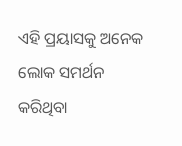ଏହି ପ୍ରୟାସକୁ ଅନେକ ଲୋକ ସମର୍ଥନ କରିଥିବା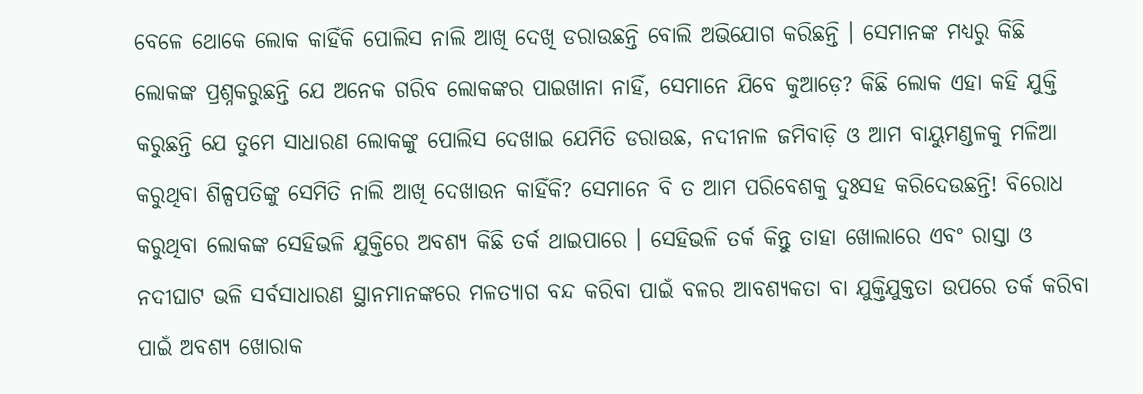ବେଳେ ଥୋକେ ଲୋକ କାହିଁକି ପୋଲିସ ନାଲି ଆଖି ଦେଖି ଡରାଉଛନ୍ତି ବୋଲି ଅଭିଯୋଗ କରିଛନ୍ତି । ସେମାନଙ୍କ ମଧ୍ୟରୁ କିଛି ଲୋକଙ୍କ ପ୍ରଶ୍ନକରୁଛନ୍ତି ଯେ ଅନେକ ଗରିବ ଲୋକଙ୍କର ପାଇଖାନା ନାହିଁ, ସେମାନେ ଯିବେ କୁଆଡ଼େ? କିଛି ଲୋକ ଏହା କହି ଯୁକ୍ତି କରୁଛନ୍ତି ଯେ ତୁମେ ସାଧାରଣ ଲୋକଙ୍କୁ ପୋଲିସ ଦେଖାଇ ଯେମିତି ଡରାଉଛ, ନଦୀନାଳ ଜମିବାଡ଼ି ଓ ଆମ ବାୟୁମଣ୍ଡଳକୁ ମଳିଆ କରୁଥିବା ଶିଳ୍ପପତିଙ୍କୁ ସେମିତି ନାଲି ଆଖି ଦେଖାଉନ କାହିଁକି? ସେମାନେ ବି ତ ଆମ ପରିବେଶକୁ ଦୁଃସହ କରିଦେଉଛନ୍ତି! ବିରୋଧ କରୁଥିବା ଲୋକଙ୍କ ସେହିଭଳି ଯୁକ୍ତିରେ ଅବଶ୍ୟ କିଛି ତର୍କ ଥାଇପାରେ । ସେହିଭଳି ତର୍କ କିନ୍ତୁ ତାହା ଖୋଲାରେ ଏବଂ ରାସ୍ତା ଓ ନଦୀଘାଟ ଭଳି ସର୍ବସାଧାରଣ ସ୍ଥାନମାନଙ୍କରେ ମଳତ୍ୟାଗ ବନ୍ଦ କରିବା ପାଇଁ ବଳର ଆବଶ୍ୟକତା ବା ଯୁକ୍ତିଯୁକ୍ତତା ଉପରେ ତର୍କ କରିବା ପାଇଁ ଅବଶ୍ୟ ଖୋରାକ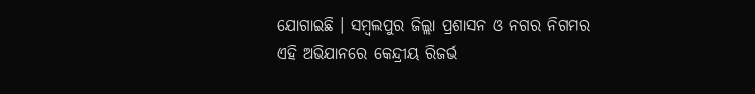ଯୋଗାଇଛି । ସମ୍ବଲପୁର ଜିଲ୍ଲା ପ୍ରଶାସନ ଓ ନଗର ନିଗମର ଏହି ଅଭିଯାନରେ କେନ୍ଦ୍ରୀୟ ରିଜର୍ଭ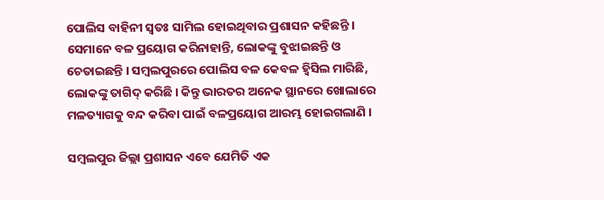ପୋଲିସ ବାହିନୀ ସ୍ୱତଃ ସାମିଲ ହୋଇଥିବାର ପ୍ରଶାସନ କହିଛନ୍ତି । ସେମାନେ ବଳ ପ୍ରୟୋଗ କରିନାହାନ୍ତି, ଲୋକଙ୍କୁ ବୁଝାଇଛନ୍ତି ଓ ଚେତାଇଛନ୍ତି । ସମ୍ବଲପୁରରେ ପୋଲିସ ବଳ କେବଳ ହ୍ୱିସିଲ ମାରିଛି, ଲୋକଙ୍କୁ ତାଗିଦ୍ କରିଛି । କିନ୍ତୁ ଭାରତର ଅନେକ ସ୍ଥାନରେ ଖୋଲାରେ ମଳତ୍ୟାଗକୁ ବନ୍ଦ କରିବା ପାଇଁ ବଳପ୍ରୟୋଗ ଆରମ୍ଭ ହୋଇଗଲାଣି ।

ସମ୍ବଲପୁର ଜିଲ୍ଲା ପ୍ରଶାସନ ଏବେ ଯେମିତି ଏକ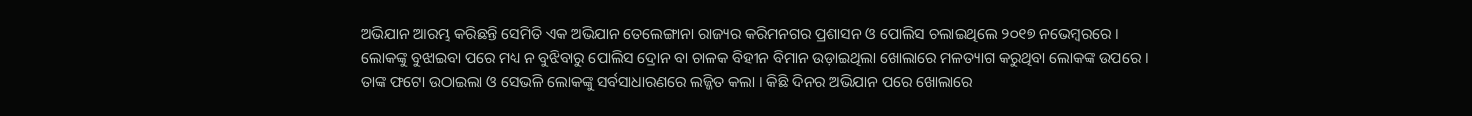ଅଭିଯାନ ଆରମ୍ଭ କରିଛନ୍ତି ସେମିତି ଏକ ଅଭିଯାନ ତେଲେଙ୍ଗାନା ରାଜ୍ୟର କରିମନଗର ପ୍ରଶାସନ ଓ ପୋଲିସ ଚଲାଇଥିଲେ ୨୦୧୭ ନଭେମ୍ବରରେ । ଲୋକଙ୍କୁ ବୁଝାଇବା ପରେ ମଧ୍ୟ ନ ବୁଝିବାରୁ ପୋଲିସ ଦ୍ରୋନ ବା ଚାଳକ ବିହୀନ ବିମାନ ଉଡ଼ାଇଥିଲା ଖୋଲାରେ ମଳତ୍ୟାଗ କରୁଥିବା ଲୋକଙ୍କ ଉପରେ । ତାଙ୍କ ଫଟୋ ଉଠାଇଲା ଓ ସେଭଳି ଲୋକଙ୍କୁ ସର୍ବସାଧାରଣରେ ଲଜ୍ଜିତ କଲା । କିଛି ଦିନର ଅଭିଯାନ ପରେ ଖୋଲାରେ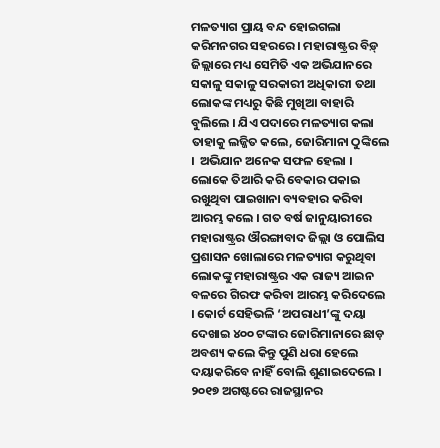ମଳତ୍ୟାଗ ପ୍ରାୟ ବନ୍ଦ ହୋଇଗଲା କରିମନଗର ସହରରେ । ମହାରାଷ୍ଟ୍ରର ବିଡ଼୍ ଜିଲ୍ଲାରେ ମଧ୍ୟ ସେମିତି ଏକ ଅଭିଯାନରେ ସକାଳୁ ସକାଳୁ ସରକାରୀ ଅଧିକାରୀ ତଥା ଲୋକଙ୍କ ମଧ୍ୟରୁ କିଛି ମୁଖିଆ ବାହାରି ବୁଲିଲେ । ଯିଏ ପଦାରେ ମଳତ୍ୟାଗ କଲା ତାହାକୁ ଲଜ୍ଜିତ କଲେ, ଜୋରିମାନା ଠୁଙ୍କିଲେ ।  ଅଭିଯାନ ଅନେକ ସଫଳ ହେଲା । ଲୋକେ ତିଆରି କରି ବେକାର ପକାଇ ରଖୁଥିବା ପାଇଖାନା ବ୍ୟବହାର କରିବା ଆରମ୍ଭ କଲେ । ଗତ ବର୍ଷ ଜାନୁୟାରୀରେ ମହାରାଷ୍ଟ୍ରର ଔରଙ୍ଗାବାଦ ଜିଲ୍ଲା ଓ ପୋଲିସ ପ୍ରଶାସନ ଖୋଲାରେ ମଳତ୍ୟାଗ କରୁଥିବା ଲୋକଙ୍କୁ ମହାରାଷ୍ଟ୍ରର ଏକ ରାଜ୍ୟ ଆଇନ ବଳରେ ଗିରଫ କରିବା ଆରମ୍ଭ କରିଦେଲେ । କୋର୍ଟ ସେହିଭଳି ‘ଅପରାଧୀ’ଙ୍କୁ ଦୟା ଦେଖାଇ ୪୦୦ ଟଙ୍କାର ଜୋରିମାନାରେ ଛାଡ଼ ଅବଶ୍ୟ କଲେ କିନ୍ତୁ ପୁଣି ଧରା ହେଲେ ଦୟାକରିବେ ନାହିଁ ବୋଲି ଶୁଣାଇଦେଲେ । ୨୦୧୭ ଅଗଷ୍ଟରେ ରାଜସ୍ଥାନର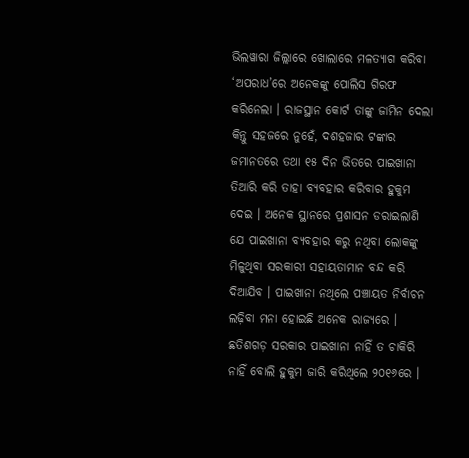ଭିଲୱାରା ଜିଲ୍ଲାରେ ଖୋଲାରେ ମଳତ୍ୟାଗ କରିବା ‘ଅପରାଧ’ରେ ଅନେକଙ୍କୁ ପୋଲିସ ଗିରଫ କରିନେଲା । ରାଜସ୍ଥାନ କୋର୍ଟ ତାଙ୍କୁ ଜାମିନ ଦେଲା କିନ୍ତୁ ସହଜରେ ନୁହେଁ, ଦଶହଜାର ଟଙ୍କାର ଜମାନତରେ ତଥା ୧୫ ଦିନ ଭିତରେ ପାଇଖାନା ତିଆରି କରି ତାହା ବ୍ୟବହାର କରିବାର ହୁକୁମ ଦେଇ । ଅନେକ ସ୍ଥାନରେ ପ୍ରଶାସନ ଡରାଇଲାଣି ଯେ ପାଇଖାନା ବ୍ୟବହାର କରୁ ନଥିବା ଲୋକଙ୍କୁ ମିଳୁଥିବା ସରକାରୀ ସହାୟତାମାନ ବନ୍ଦ କରି ଦିଆଯିବ । ପାଇଖାନା ନଥିଲେ ପଞ୍ଚାୟତ ନିର୍ବାଚନ ଲଢ଼ିବା ମନା ହୋଇଛି ଅନେକ ରାଜ୍ୟରେ । ଛତିଶଗଡ଼ ସରକାର ପାଇଖାନା ନାହିଁ ତ ଚାକିରି ନାହିଁ ବୋଲି ହୁକୁମ ଜାରି କରିଥିଲେ ୨୦୧୬ରେ ।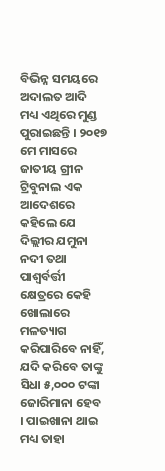ବିଭିନ୍ନ ସମୟରେ ଅଦାଲତ ଆଦି ମଧ୍ୟ ଏଥିରେ ମୁଣ୍ଡ ପୁରାଇଛନ୍ତି । ୨୦୧୭ ମେ ମାସରେ ଜାତୀୟ ଗ୍ରୀନ ଟ୍ରିବୁନାଲ ଏକ ଆଦେଶରେ କହିଲେ ଯେ ଦିଲ୍ଲୀର ଯମୁନା ନଦୀ ତଥା ପାଶ୍ୱର୍ବର୍ତ୍ତୀ କ୍ଷେତ୍ରରେ କେହି ଖୋଲାରେ ମଳତ୍ୟାଗ କରିପାରିବେ ନାହିଁ, ଯଦି କରିବେ ତାଙ୍କୁ ସିଧା ୫,୦୦୦ ଟଙ୍କା ଜୋରିମାନା ହେବ । ପାଇଖାନା ଥାଇ ମଧ୍ୟ ତାହା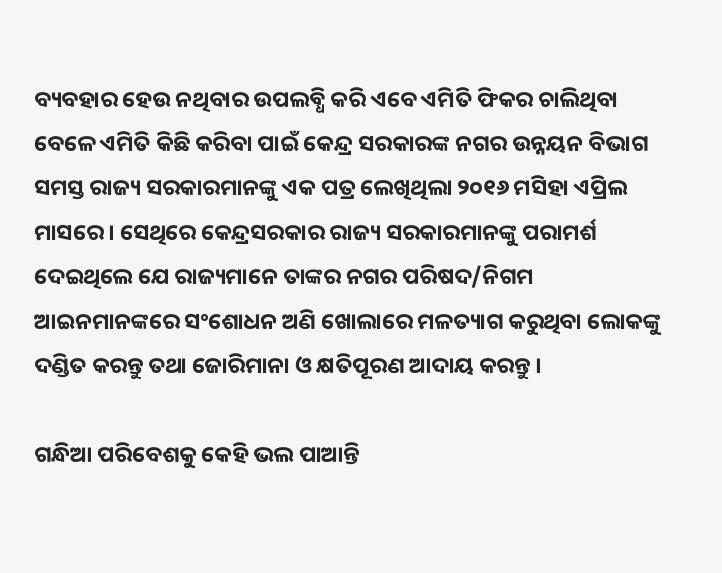ବ୍ୟବହାର ହେଉ ନଥିବାର ଉପଲବ୍ଧି କରି ଏବେ ଏମିତି ଫିକର ଚାଲିଥିବା ବେଳେ ଏମିତି କିଛି କରିବା ପାଇଁ କେନ୍ଦ୍ର ସରକାରଙ୍କ ନଗର ଉନ୍ନୟନ ବିଭାଗ ସମସ୍ତ ରାଜ୍ୟ ସରକାରମାନଙ୍କୁ ଏକ ପତ୍ର ଲେଖିଥିଲା ୨୦୧୬ ମସିହା ଏପ୍ରିଲ ମାସରେ । ସେଥିରେ କେନ୍ଦ୍ରସରକାର ରାଜ୍ୟ ସରକାରମାନଙ୍କୁ ପରାମର୍ଶ ଦେଇଥିଲେ ଯେ ରାଜ୍ୟମାନେ ତାଙ୍କର ନଗର ପରିଷଦ/ନିଗମ ଆଇନମାନଙ୍କରେ ସଂଶୋଧନ ଅଣି ଖୋଲାରେ ମଳତ୍ୟାଗ କରୁଥିବା ଲୋକଙ୍କୁ ଦଣ୍ଡିତ କରନ୍ତୁ ତଥା ଜୋରିମାନା ଓ କ୍ଷତିପୂରଣ ଆଦାୟ କରନ୍ତୁ ।

ଗନ୍ଧିଆ ପରିବେଶକୁ କେହି ଭଲ ପାଆନ୍ତି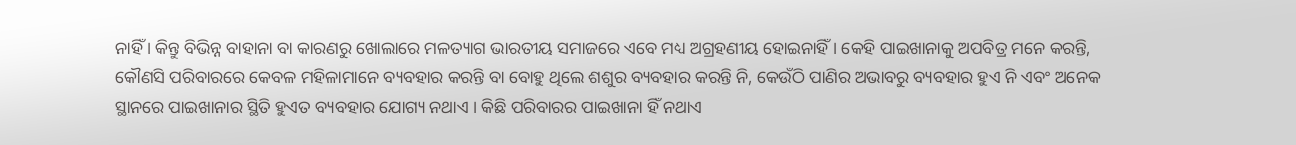ନାହିଁ । କିନ୍ତୁ ବିଭିନ୍ନ ବାହାନା ବା କାରଣରୁ ଖୋଲାରେ ମଳତ୍ୟାଗ ଭାରତୀୟ ସମାଜରେ ଏବେ ମଧ୍ୟ ଅଗ୍ରହଣୀୟ ହୋଇନାହିଁ । କେହି ପାଇଖାନାକୁ ଅପବିତ୍ର ମନେ କରନ୍ତି, କୌଣସି ପରିବାରରେ କେବଳ ମହିଳାମାନେ ବ୍ୟବହାର କରନ୍ତି ବା ବୋହୁ ଥିଲେ ଶଶୁର ବ୍ୟବହାର କରନ୍ତି ନି, କେଉଁଠି ପାଣିର ଅଭାବରୁ ବ୍ୟବହାର ହୁଏ ନି ଏବଂ ଅନେକ ସ୍ଥାନରେ ପାଇଖାନାର ସ୍ଥିତି ହୁଏତ ବ୍ୟବହାର ଯୋଗ୍ୟ ନଥାଏ । କିଛି ପରିବାରର ପାଇଖାନା ହିଁ ନଥାଏ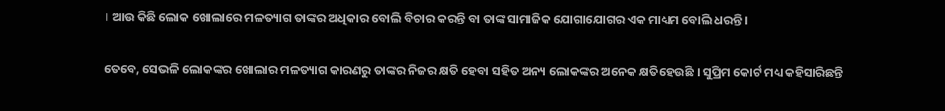। ଆଉ କିଛି ଲୋକ ଖୋଲାରେ ମଳତ୍ୟାଗ ତାଙ୍କର ଅଧିକାର ବୋଲି ବିଚାର କରନ୍ତି ବା ତାଙ୍କ ସାମାଜିକ ଯୋଗାଯୋଗର ଏକ ମାଧ୍ୟମ ବୋଲି ଧରନ୍ତି ।

ତେବେ, ସେଭଳି ଲୋକଙ୍କର ଖୋଲାର ମଳତ୍ୟାଗ କାରଣରୁ ତାଙ୍କର ନିଜର କ୍ଷତି ହେବା ସହିତ ଅନ୍ୟ ଲୋକଙ୍କର ଅନେକ କ୍ଷତିହେଉଛି । ସୁପ୍ରିମ କୋର୍ଟ ମଧ୍ୟ କହିସାରିଛନ୍ତି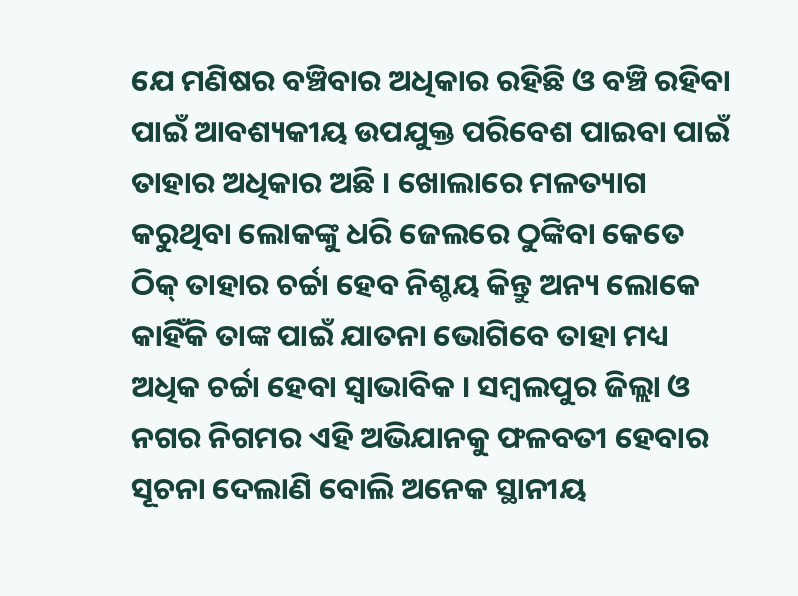ଯେ ମଣିଷର ବଞ୍ଚିବାର ଅଧିକାର ରହିଛି ଓ ବଞ୍ଚି ରହିବା ପାଇଁ ଆବଶ୍ୟକୀୟ ଉପଯୁକ୍ତ ପରିବେଶ ପାଇବା ପାଇଁ ତାହାର ଅଧିକାର ଅଛି । ଖୋଲାରେ ମଳତ୍ୟାଗ କରୁଥିବା ଲୋକଙ୍କୁ ଧରି ଜେଲରେ ଠୁଙ୍କିବା କେତେ ଠିକ୍ ତାହାର ଚର୍ଚ୍ଚା ହେବ ନିଶ୍ଚୟ କିନ୍ତୁ ଅନ୍ୟ ଲୋକେ କାହିଁକି ତାଙ୍କ ପାଇଁ ଯାତନା ଭୋଗିବେ ତାହା ମଧ୍ୟ ଅଧିକ ଚର୍ଚ୍ଚା ହେବା ସ୍ୱାଭାବିକ । ସମ୍ବଲପୁର ଜିଲ୍ଲା ଓ ନଗର ନିଗମର ଏହି ଅଭିଯାନକୁ ଫଳବତୀ ହେବାର ସୂଚନା ଦେଲାଣି ବୋଲି ଅନେକ ସ୍ଥାନୀୟ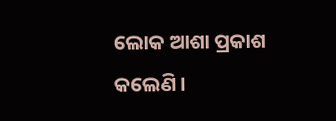ଲୋକ ଆଶା ପ୍ରକାଶ କଲେଣି ।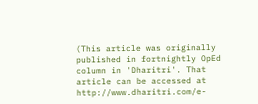(This article was originally published in fortnightly OpEd column in 'Dharitri'. That article can be accessed at http://www.dharitri.com/e-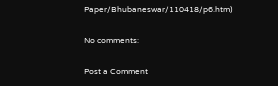Paper/Bhubaneswar/110418/p6.htm)

No comments:

Post a Comment